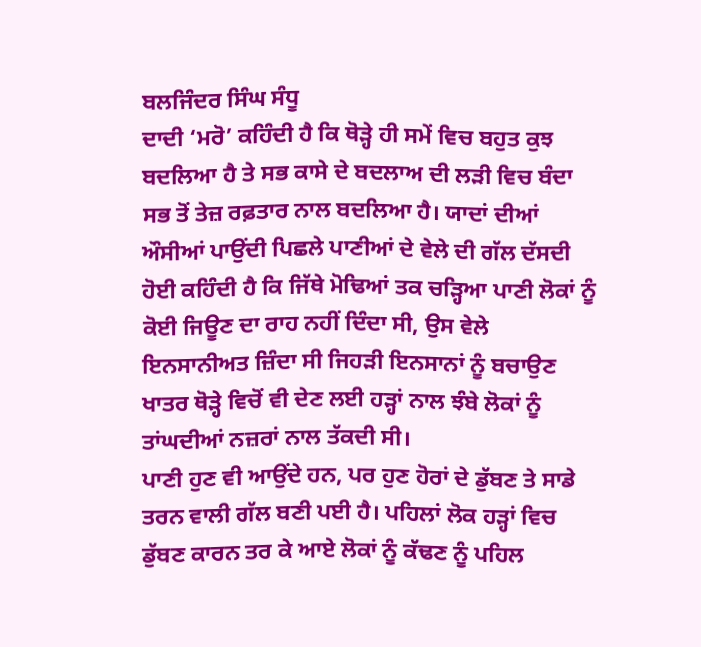ਬਲਜਿੰਦਰ ਸਿੰਘ ਸੰਧੂ
ਦਾਦੀ ‘ਮਰੋ’ ਕਹਿੰਦੀ ਹੈ ਕਿ ਥੋੜ੍ਹੇ ਹੀ ਸਮੇਂ ਵਿਚ ਬਹੁਤ ਕੁਝ ਬਦਲਿਆ ਹੈ ਤੇ ਸਭ ਕਾਸੇ ਦੇ ਬਦਲਾਅ ਦੀ ਲੜੀ ਵਿਚ ਬੰਦਾ ਸਭ ਤੋਂ ਤੇਜ਼ ਰਫ਼ਤਾਰ ਨਾਲ ਬਦਲਿਆ ਹੈ। ਯਾਦਾਂ ਦੀਆਂ ਔਸੀਆਂ ਪਾਉਂਦੀ ਪਿਛਲੇ ਪਾਣੀਆਂ ਦੇ ਵੇਲੇ ਦੀ ਗੱਲ ਦੱਸਦੀ ਹੋਈ ਕਹਿੰਦੀ ਹੈ ਕਿ ਜਿੱਥੇ ਮੋਢਿਆਂ ਤਕ ਚੜ੍ਹਿਆ ਪਾਣੀ ਲੋਕਾਂ ਨੂੰ ਕੋਈ ਜਿਊਣ ਦਾ ਰਾਹ ਨਹੀਂ ਦਿੰਦਾ ਸੀ, ਉਸ ਵੇਲੇ ਇਨਸਾਨੀਅਤ ਜ਼ਿੰਦਾ ਸੀ ਜਿਹੜੀ ਇਨਸਾਨਾਂ ਨੂੰ ਬਚਾਉਣ ਖਾਤਰ ਥੋੜ੍ਹੇ ਵਿਚੋਂ ਵੀ ਦੇਣ ਲਈ ਹੜ੍ਹਾਂ ਨਾਲ ਝੰਬੇ ਲੋਕਾਂ ਨੂੰ ਤਾਂਘਦੀਆਂ ਨਜ਼ਰਾਂ ਨਾਲ ਤੱਕਦੀ ਸੀ।
ਪਾਣੀ ਹੁਣ ਵੀ ਆਉਂਦੇ ਹਨ, ਪਰ ਹੁਣ ਹੋਰਾਂ ਦੇ ਡੁੱਬਣ ਤੇ ਸਾਡੇ ਤਰਨ ਵਾਲੀ ਗੱਲ ਬਣੀ ਪਈ ਹੈ। ਪਹਿਲਾਂ ਲੋਕ ਹੜ੍ਹਾਂ ਵਿਚ ਡੁੱਬਣ ਕਾਰਨ ਤਰ ਕੇ ਆਏ ਲੋਕਾਂ ਨੂੰ ਕੱਢਣ ਨੂੰ ਪਹਿਲ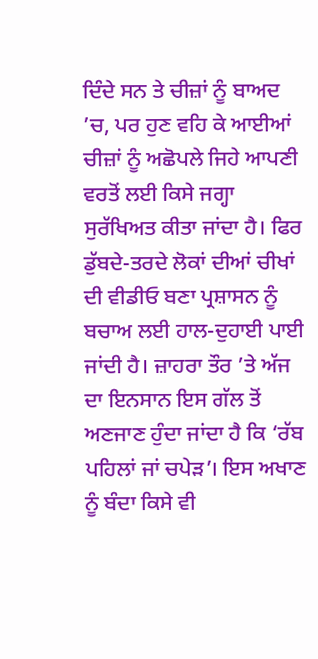ਦਿੰਦੇ ਸਨ ਤੇ ਚੀਜ਼ਾਂ ਨੂੰ ਬਾਅਦ ’ਚ, ਪਰ ਹੁਣ ਵਹਿ ਕੇ ਆਈਆਂ ਚੀਜ਼ਾਂ ਨੂੰ ਅਛੋਪਲੇ ਜਿਹੇ ਆਪਣੀ ਵਰਤੋਂ ਲਈ ਕਿਸੇ ਜਗ੍ਹਾ ਸੁਰੱਖਿਅਤ ਕੀਤਾ ਜਾਂਦਾ ਹੈ। ਫਿਰ ਡੁੱਬਦੇ-ਤਰਦੇ ਲੋਕਾਂ ਦੀਆਂ ਚੀਖਾਂ ਦੀ ਵੀਡੀਓ ਬਣਾ ਪ੍ਰਸ਼ਾਸਨ ਨੂੰ ਬਚਾਅ ਲਈ ਹਾਲ-ਦੁਹਾਈ ਪਾਈ ਜਾਂਦੀ ਹੈ। ਜ਼ਾਹਰਾ ਤੌਰ ’ਤੇ ਅੱਜ ਦਾ ਇਨਸਾਨ ਇਸ ਗੱਲ ਤੋਂ ਅਣਜਾਣ ਹੁੰਦਾ ਜਾਂਦਾ ਹੈ ਕਿ ‘ਰੱਬ ਪਹਿਲਾਂ ਜਾਂ ਚਪੇੜ’। ਇਸ ਅਖਾਣ ਨੂੰ ਬੰਦਾ ਕਿਸੇ ਵੀ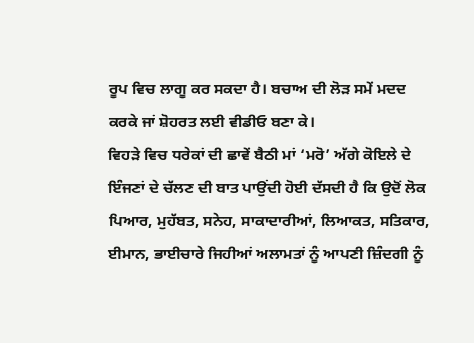ਰੂਪ ਵਿਚ ਲਾਗੂ ਕਰ ਸਕਦਾ ਹੈ। ਬਚਾਅ ਦੀ ਲੋੜ ਸਮੇਂ ਮਦਦ ਕਰਕੇ ਜਾਂ ਸ਼ੋਹਰਤ ਲਈ ਵੀਡੀਓ ਬਣਾ ਕੇ।
ਵਿਹੜੇ ਵਿਚ ਧਰੇਕਾਂ ਦੀ ਛਾਵੇਂ ਬੈਠੀ ਮਾਂ ‘ਮਰੋ’ ਅੱਗੇ ਕੋਇਲੇ ਦੇ ਇੰਜਣਾਂ ਦੇ ਚੱਲਣ ਦੀ ਬਾਤ ਪਾਉਂਦੀ ਹੋਈ ਦੱਸਦੀ ਹੈ ਕਿ ਉਦੋਂ ਲੋਕ ਪਿਆਰ, ਮੁਹੱਬਤ, ਸਨੇਹ, ਸਾਕਾਦਾਰੀਆਂ, ਲਿਆਕਤ, ਸਤਿਕਾਰ, ਈਮਾਨ, ਭਾਈਚਾਰੇ ਜਿਹੀਆਂ ਅਲਾਮਤਾਂ ਨੂੰ ਆਪਣੀ ਜ਼ਿੰਦਗੀ ਨੂੰ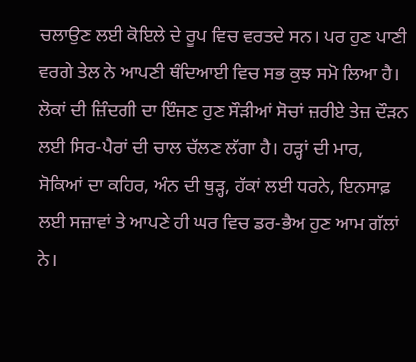ਚਲਾਉਣ ਲਈ ਕੋਇਲੇ ਦੇ ਰੂਪ ਵਿਚ ਵਰਤਦੇ ਸਨ। ਪਰ ਹੁਣ ਪਾਣੀ ਵਰਗੇ ਤੇਲ ਨੇ ਆਪਣੀ ਥੰਦਿਆਈ ਵਿਚ ਸਭ ਕੁਝ ਸਮੋ ਲਿਆ ਹੈ। ਲੋਕਾਂ ਦੀ ਜ਼ਿੰਦਗੀ ਦਾ ਇੰਜਣ ਹੁਣ ਸੌੜੀਆਂ ਸੋਚਾਂ ਜ਼ਰੀਏ ਤੇਜ਼ ਦੌੜਨ ਲਈ ਸਿਰ-ਪੈਰਾਂ ਦੀ ਚਾਲ ਚੱਲਣ ਲੱਗਾ ਹੈ। ਹੜ੍ਹਾਂ ਦੀ ਮਾਰ, ਸੋਕਿਆਂ ਦਾ ਕਹਿਰ, ਅੰਨ ਦੀ ਥੁੜ੍ਹ, ਹੱਕਾਂ ਲਈ ਧਰਨੇ, ਇਨਸਾਫ਼ ਲਈ ਸਜ਼ਾਵਾਂ ਤੇ ਆਪਣੇ ਹੀ ਘਰ ਵਿਚ ਡਰ-ਭੈਅ ਹੁਣ ਆਮ ਗੱਲਾਂ ਨੇ।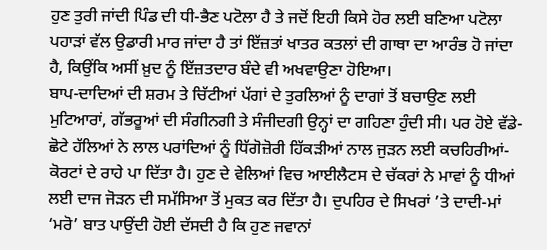ਹੁਣ ਤੁਰੀ ਜਾਂਦੀ ਪਿੰਡ ਦੀ ਧੀ-ਭੈਣ ਪਟੋਲਾ ਹੈ ਤੇ ਜਦੋਂ ਇਹੀ ਕਿਸੇ ਹੋਰ ਲਈ ਬਣਿਆ ਪਟੋਲਾ ਪਹਾੜਾਂ ਵੱਲ ਉਡਾਰੀ ਮਾਰ ਜਾਂਦਾ ਹੈ ਤਾਂ ਇੱਜ਼ਤਾਂ ਖਾਤਰ ਕਤਲਾਂ ਦੀ ਗਾਥਾ ਦਾ ਆਰੰਭ ਹੋ ਜਾਂਦਾ ਹੈ, ਕਿਉਂਕਿ ਅਸੀਂ ਖ਼ੁਦ ਨੂੰ ਇੱਜ਼ਤਦਾਰ ਬੰਦੇ ਵੀ ਅਖਵਾਉਣਾ ਹੋਇਆ।
ਬਾਪ-ਦਾਦਿਆਂ ਦੀ ਸ਼ਰਮ ਤੇ ਚਿੱਟੀਆਂ ਪੱਗਾਂ ਦੇ ਤੁਰਲਿਆਂ ਨੂੰ ਦਾਗਾਂ ਤੋਂ ਬਚਾਉਣ ਲਈ ਮੁਟਿਆਰਾਂ, ਗੱਭਰੂਆਂ ਦੀ ਸੰਗੀਨਗੀ ਤੇ ਸੰਜੀਦਗੀ ਉਨ੍ਹਾਂ ਦਾ ਗਹਿਣਾ ਹੁੰਦੀ ਸੀ। ਪਰ ਹੋਏ ਵੱਡੇ-ਛੋਟੇ ਹੱਲਿਆਂ ਨੇ ਲਾਲ ਪਰਾਂਦਿਆਂ ਨੂੰ ਧਿੱਗੋਜ਼ੋਰੀ ਹਿੱਕੜੀਆਂ ਨਾਲ ਜੁੜਨ ਲਈ ਕਚਹਿਰੀਆਂ-ਕੋਰਟਾਂ ਦੇ ਰਾਹੇ ਪਾ ਦਿੱਤਾ ਹੈ। ਹੁਣ ਦੇ ਵੇਲਿਆਂ ਵਿਚ ਆਈਲੈਟਸ ਦੇ ਚੱਕਰਾਂ ਨੇ ਮਾਵਾਂ ਨੂੰ ਧੀਆਂ ਲਈ ਦਾਜ ਜੋੜਨ ਦੀ ਸਮੱਸਿਆ ਤੋਂ ਮੁਕਤ ਕਰ ਦਿੱਤਾ ਹੈ। ਦੁਪਹਿਰ ਦੇ ਸਿਖਰਾਂ ’ਤੇ ਦਾਦੀ-ਮਾਂ ‘ਮਰੋ’ ਬਾਤ ਪਾਉਂਦੀ ਹੋਈ ਦੱਸਦੀ ਹੈ ਕਿ ਹੁਣ ਜਵਾਨਾਂ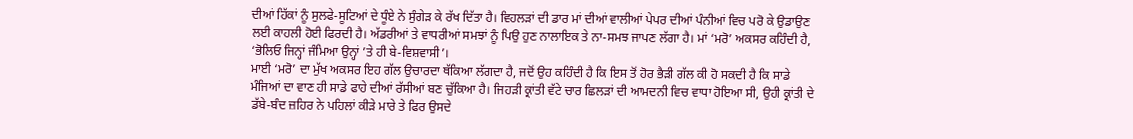ਦੀਆਂ ਹਿੱਕਾਂ ਨੂੰ ਸੁਲਫੇ-ਸੂਟਿਆਂ ਦੇ ਧੂੰਏ ਨੇ ਸੁੰਗੇੜ ਕੇ ਰੱਖ ਦਿੱਤਾ ਹੈ। ਵਿਹਲੜਾਂ ਦੀ ਡਾਰ ਮਾਂ ਦੀਆਂ ਵਾਲੀਆਂ ਪੇਪਰ ਦੀਆਂ ਪੰਨੀਆਂ ਵਿਚ ਪਰੋ ਕੇ ਉਡਾਉਣ ਲਈ ਕਾਹਲੀ ਹੋਈ ਫਿਰਦੀ ਹੈ। ਅੱਡਰੀਆਂ ਤੇ ਵਾਧਰੀਆਂ ਸਮਝਾਂ ਨੂੰ ਪਿਉ ਹੁਣ ਨਾਲਾਇਕ ਤੇ ਨਾ-ਸਮਝ ਜਾਪਣ ਲੱਗਾ ਹੈ। ਮਾਂ ‘ਮਰੋ’ ਅਕਸਰ ਕਹਿੰਦੀ ਹੈ, ‘ਭੋਲਿਓ ਜਿਨ੍ਹਾਂ ਜੰਮਿਆ ਉਨ੍ਹਾਂ ’ਤੇ ਹੀ ਬੇ-ਵਿਸ਼ਵਾਸੀ’।
ਮਾਈ ‘ਮਰੋ’ ਦਾ ਮੁੱਖ ਅਕਸਰ ਇਹ ਗੱਲ ਉਚਾਰਦਾ ਥੱਕਿਆ ਲੱਗਦਾ ਹੈ, ਜਦੋਂ ਉਹ ਕਹਿੰਦੀ ਹੈ ਕਿ ਇਸ ਤੋਂ ਹੋਰ ਭੈੜੀ ਗੱਲ ਕੀ ਹੋ ਸਕਦੀ ਹੈ ਕਿ ਸਾਡੇ ਮੰਜਿਆਂ ਦਾ ਵਾਣ ਹੀ ਸਾਡੇ ਫਾਹੇ ਦੀਆਂ ਰੱਸੀਆਂ ਬਣ ਚੁੱਕਿਆ ਹੈ। ਜਿਹੜੀ ਕ੍ਰਾਂਤੀ ਵੱਟੇ ਚਾਰ ਛਿਲੜਾਂ ਦੀ ਆਮਦਨੀ ਵਿਚ ਵਾਧਾ ਹੋਇਆ ਸੀ, ਉਹੀ ਕ੍ਰਾਂਤੀ ਦੇ ਡੱਬੇ-ਬੰਦ ਜ਼ਹਿਰ ਨੇ ਪਹਿਲਾਂ ਕੀੜੇ ਮਾਰੇ ਤੇ ਫਿਰ ਉਸਦੇ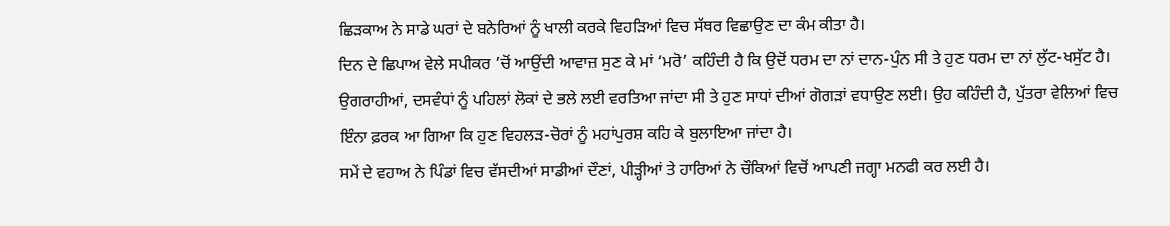ਛਿੜਕਾਅ ਨੇ ਸਾਡੇ ਘਰਾਂ ਦੇ ਬਨੇਰਿਆਂ ਨੂੰ ਖਾਲੀ ਕਰਕੇ ਵਿਹੜਿਆਂ ਵਿਚ ਸੱਥਰ ਵਿਛਾਉਣ ਦਾ ਕੰਮ ਕੀਤਾ ਹੈ।
ਦਿਨ ਦੇ ਛਿਪਾਅ ਵੇਲੇ ਸਪੀਕਰ ’ਚੋਂ ਆਉਂਦੀ ਆਵਾਜ਼ ਸੁਣ ਕੇ ਮਾਂ ‘ਮਰੋ’ ਕਹਿੰਦੀ ਹੈ ਕਿ ਉਦੋਂ ਧਰਮ ਦਾ ਨਾਂ ਦਾਨ-ਪੁੰਨ ਸੀ ਤੇ ਹੁਣ ਧਰਮ ਦਾ ਨਾਂ ਲੁੱਟ-ਖਸੁੱਟ ਹੈ। ਉਗਰਾਹੀਆਂ, ਦਸਵੰਧਾਂ ਨੂੰ ਪਹਿਲਾਂ ਲੋਕਾਂ ਦੇ ਭਲੇ ਲਈ ਵਰਤਿਆ ਜਾਂਦਾ ਸੀ ਤੇ ਹੁਣ ਸਾਧਾਂ ਦੀਆਂ ਗੋਗੜਾਂ ਵਧਾਉਣ ਲਈ। ਉਹ ਕਹਿੰਦੀ ਹੈ, ਪੁੱਤਰਾ ਵੇਲਿਆਂ ਵਿਚ ਇੰਨਾ ਫ਼ਰਕ ਆ ਗਿਆ ਕਿ ਹੁਣ ਵਿਹਲੜ-ਚੋਰਾਂ ਨੂੰ ਮਹਾਂਪੁਰਸ਼ ਕਹਿ ਕੇ ਬੁਲਾਇਆ ਜਾਂਦਾ ਹੈ।
ਸਮੇਂ ਦੇ ਵਹਾਅ ਨੇ ਪਿੰਡਾਂ ਵਿਚ ਵੱਸਦੀਆਂ ਸਾਡੀਆਂ ਦੌਣਾਂ, ਪੀੜ੍ਹੀਆਂ ਤੇ ਹਾਰਿਆਂ ਨੇ ਚੌਕਿਆਂ ਵਿਚੋਂ ਆਪਣੀ ਜਗ੍ਹਾ ਮਨਫੀ ਕਰ ਲਈ ਹੈ।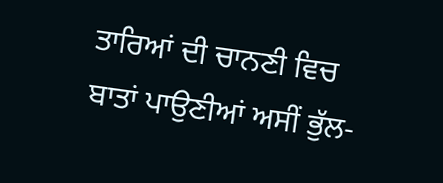ਤਾਰਿਆਂ ਦੀ ਚਾਨਣੀ ਵਿਚ ਬਾਤਾਂ ਪਾਉਣੀਆਂ ਅਸੀਂ ਭੁੱਲ-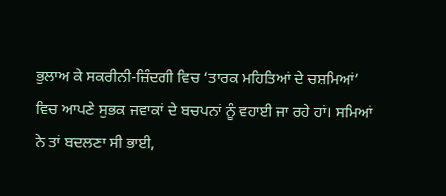ਭੁਲਾਅ ਕੇ ਸਕਰੀਨੀ-ਜ਼ਿੰਦਗੀ ਵਿਚ ‘ਤਾਰਕ ਮਹਿਤਿਆਂ ਦੇ ਚਸ਼ਮਿਆਂ’ ਵਿਚ ਆਪਣੇ ਸੁਭਕ ਜਵਾਕਾਂ ਦੇ ਬਚਪਨਾਂ ਨੂੰ ਵਹਾਈ ਜਾ ਰਹੇ ਹਾਂ। ਸਮਿਆਂ ਨੇ ਤਾਂ ਬਦਲਣਾ ਸੀ ਭਾਈ,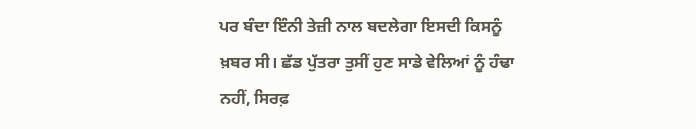ਪਰ ਬੰਦਾ ਇੰਨੀ ਤੇਜ਼ੀ ਨਾਲ ਬਦਲੇਗਾ ਇਸਦੀ ਕਿਸਨੂੰ ਖ਼ਬਰ ਸੀ। ਛੱਡ ਪੁੱਤਰਾ ਤੁਸੀਂ ਹੁਣ ਸਾਡੇ ਵੇਲਿਆਂ ਨੂੰ ਹੰਢਾ ਨਹੀਂ, ਸਿਰਫ਼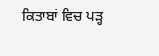ਕਿਤਾਬਾਂ ਵਿਚ ਪੜ੍ਹ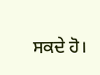ਸਕਦੇ ਹੋ।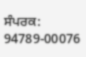ਸੰਪਰਕ: 94789-00076